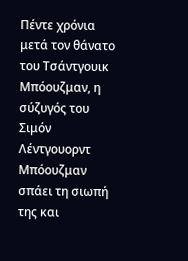Πέντε χρόνια μετά τον θάνατο του Τσάντγουικ Μπόουζμαν, η σύζυγός του Σιμόν Λέντγουορντ Μπόουζμαν σπάει τη σιωπή της και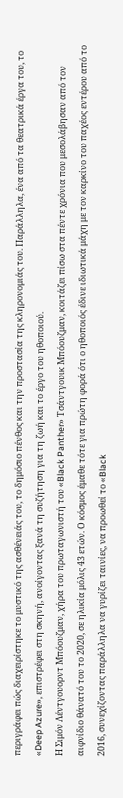περιγράφει πώς διαχειρίστηκε το μυστικό της ασθένειάς του, το δημόσιο πένθος και την προστασία της κληρονομιάς του. Παράλληλα, ένα από τα θεατρικά έργα του, το «Deep Azure», επιστρέφει στη σκηνή, ανοίγοντας ξανά τη συζήτηση για τη ζωή και το έργο του ηθοποιού.
Η Σιμόν Λέντγουορντ Μπόουζμαν, χήρα του πρωταγωνιστή του «Black Panther» Τσάντγουικ Μπόουζμαν, κοιτάζει πίσω στα πέντε χρόνια που μεσολάβησαν από τον αιφνίδιο θάνατό του το 2020, σε ηλικία μόλις 43 ετών. Ο κόσμος έμαθε τότε για πρώτη φορά ότι ο ηθοποιός έδινε ιδιωτικά μάχη με τον καρκίνο του παχέος εντέρου από το 2016, συνεχίζοντας παράλληλα να γυρίζει ταινίες, να προωθεί το «Black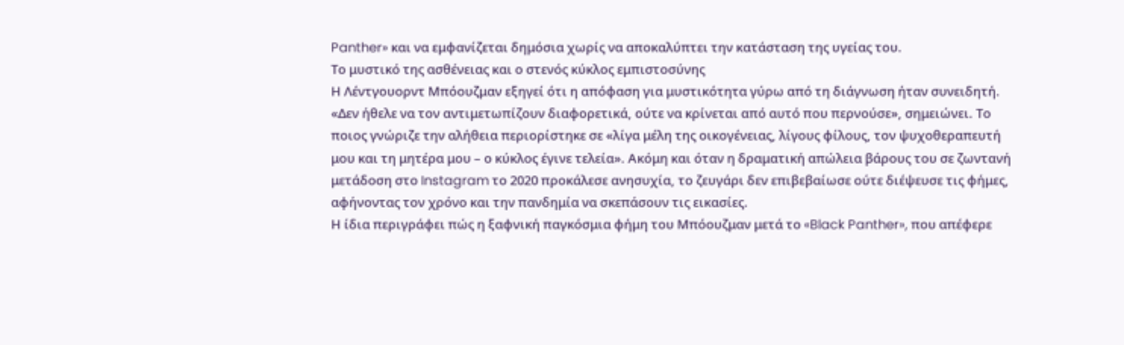Panther» και να εμφανίζεται δημόσια χωρίς να αποκαλύπτει την κατάσταση της υγείας του.
Το μυστικό της ασθένειας και ο στενός κύκλος εμπιστοσύνης
Η Λέντγουορντ Μπόουζμαν εξηγεί ότι η απόφαση για μυστικότητα γύρω από τη διάγνωση ήταν συνειδητή. «Δεν ήθελε να τον αντιμετωπίζουν διαφορετικά, ούτε να κρίνεται από αυτό που περνούσε», σημειώνει. Το ποιος γνώριζε την αλήθεια περιορίστηκε σε «λίγα μέλη της οικογένειας, λίγους φίλους, τον ψυχοθεραπευτή μου και τη μητέρα μου – ο κύκλος έγινε τελεία». Ακόμη και όταν η δραματική απώλεια βάρους του σε ζωντανή μετάδοση στο Instagram το 2020 προκάλεσε ανησυχία, το ζευγάρι δεν επιβεβαίωσε ούτε διέψευσε τις φήμες, αφήνοντας τον χρόνο και την πανδημία να σκεπάσουν τις εικασίες.
Η ίδια περιγράφει πώς η ξαφνική παγκόσμια φήμη του Μπόουζμαν μετά το «Black Panther», που απέφερε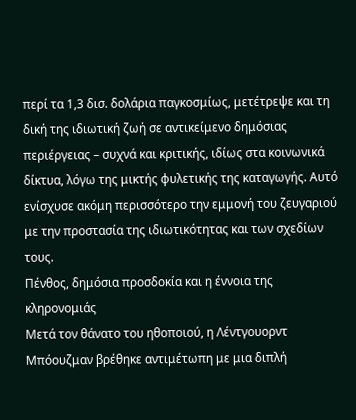περί τα 1,3 δισ. δολάρια παγκοσμίως, μετέτρεψε και τη δική της ιδιωτική ζωή σε αντικείμενο δημόσιας περιέργειας – συχνά και κριτικής, ιδίως στα κοινωνικά δίκτυα, λόγω της μικτής φυλετικής της καταγωγής. Αυτό ενίσχυσε ακόμη περισσότερο την εμμονή του ζευγαριού με την προστασία της ιδιωτικότητας και των σχεδίων τους.
Πένθος, δημόσια προσδοκία και η έννοια της κληρονομιάς
Μετά τον θάνατο του ηθοποιού, η Λέντγουορντ Μπόουζμαν βρέθηκε αντιμέτωπη με μια διπλή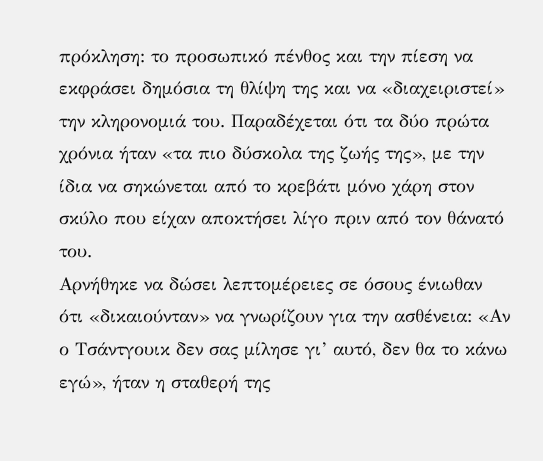πρόκληση: το προσωπικό πένθος και την πίεση να εκφράσει δημόσια τη θλίψη της και να «διαχειριστεί» την κληρονομιά του. Παραδέχεται ότι τα δύο πρώτα χρόνια ήταν «τα πιο δύσκολα της ζωής της», με την ίδια να σηκώνεται από το κρεβάτι μόνο χάρη στον σκύλο που είχαν αποκτήσει λίγο πριν από τον θάνατό του.
Αρνήθηκε να δώσει λεπτομέρειες σε όσους ένιωθαν ότι «δικαιούνταν» να γνωρίζουν για την ασθένεια: «Αν ο Τσάντγουικ δεν σας μίλησε γι’ αυτό, δεν θα το κάνω εγώ», ήταν η σταθερή της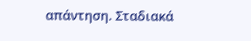απάντηση. Σταδιακά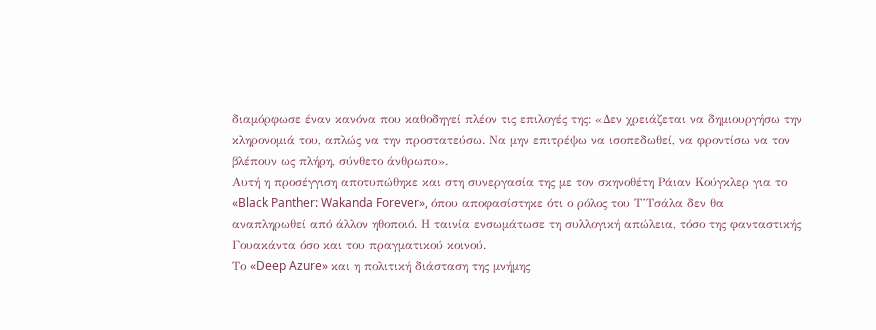διαμόρφωσε έναν κανόνα που καθοδηγεί πλέον τις επιλογές της: «Δεν χρειάζεται να δημιουργήσω την κληρονομιά του, απλώς να την προστατεύσω. Να μην επιτρέψω να ισοπεδωθεί, να φροντίσω να τον βλέπουν ως πλήρη, σύνθετο άνθρωπο».
Αυτή η προσέγγιση αποτυπώθηκε και στη συνεργασία της με τον σκηνοθέτη Ράιαν Κούγκλερ για το «Black Panther: Wakanda Forever», όπου αποφασίστηκε ότι ο ρόλος του Τ’Τσάλα δεν θα αναπληρωθεί από άλλον ηθοποιό. Η ταινία ενσωμάτωσε τη συλλογική απώλεια, τόσο της φανταστικής Γουακάντα όσο και του πραγματικού κοινού.
Το «Deep Azure» και η πολιτική διάσταση της μνήμης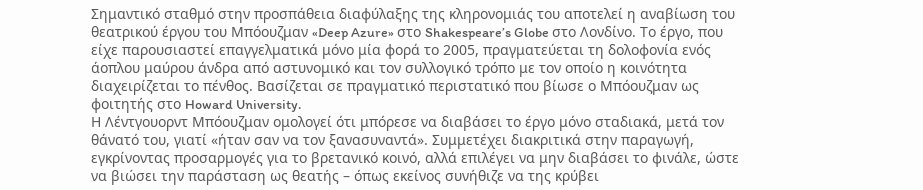Σημαντικό σταθμό στην προσπάθεια διαφύλαξης της κληρονομιάς του αποτελεί η αναβίωση του θεατρικού έργου του Μπόουζμαν «Deep Azure» στο Shakespeare’s Globe στο Λονδίνο. Το έργο, που είχε παρουσιαστεί επαγγελματικά μόνο μία φορά το 2005, πραγματεύεται τη δολοφονία ενός άοπλου μαύρου άνδρα από αστυνομικό και τον συλλογικό τρόπο με τον οποίο η κοινότητα διαχειρίζεται το πένθος. Βασίζεται σε πραγματικό περιστατικό που βίωσε ο Μπόουζμαν ως φοιτητής στο Howard University.
Η Λέντγουορντ Μπόουζμαν ομολογεί ότι μπόρεσε να διαβάσει το έργο μόνο σταδιακά, μετά τον θάνατό του, γιατί «ήταν σαν να τον ξανασυναντά». Συμμετέχει διακριτικά στην παραγωγή, εγκρίνοντας προσαρμογές για το βρετανικό κοινό, αλλά επιλέγει να μην διαβάσει το φινάλε, ώστε να βιώσει την παράσταση ως θεατής – όπως εκείνος συνήθιζε να της κρύβει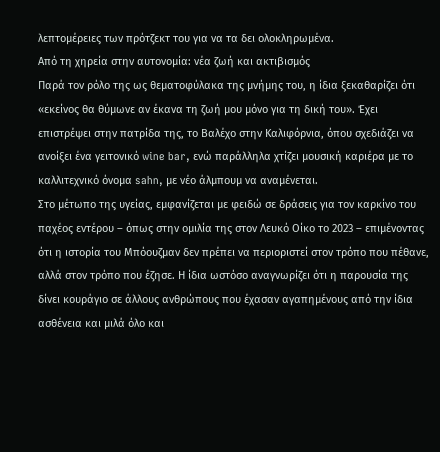λεπτομέρειες των πρότζεκτ του για να τα δει ολοκληρωμένα.
Από τη χηρεία στην αυτονομία: νέα ζωή και ακτιβισμός
Παρά τον ρόλο της ως θεματοφύλακα της μνήμης του, η ίδια ξεκαθαρίζει ότι «εκείνος θα θύμωνε αν έκανα τη ζωή μου μόνο για τη δική του». Έχει επιστρέψει στην πατρίδα της, το Βαλέχο στην Καλιφόρνια, όπου σχεδιάζει να ανοίξει ένα γειτονικό wine bar, ενώ παράλληλα χτίζει μουσική καριέρα με το καλλιτεχνικό όνομα sahn, με νέο άλμπουμ να αναμένεται.
Στο μέτωπο της υγείας, εμφανίζεται με φειδώ σε δράσεις για τον καρκίνο του παχέος εντέρου – όπως στην ομιλία της στον Λευκό Οίκο το 2023 – επιμένοντας ότι η ιστορία του Μπόουζμαν δεν πρέπει να περιοριστεί στον τρόπο που πέθανε, αλλά στον τρόπο που έζησε. Η ίδια ωστόσο αναγνωρίζει ότι η παρουσία της δίνει κουράγιο σε άλλους ανθρώπους που έχασαν αγαπημένους από την ίδια ασθένεια και μιλά όλο και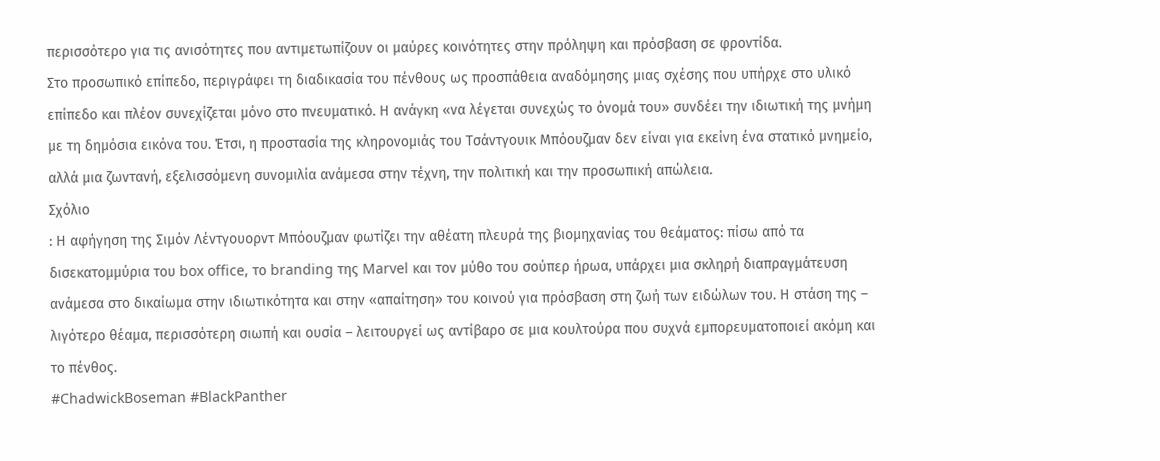περισσότερο για τις ανισότητες που αντιμετωπίζουν οι μαύρες κοινότητες στην πρόληψη και πρόσβαση σε φροντίδα.
Στο προσωπικό επίπεδο, περιγράφει τη διαδικασία του πένθους ως προσπάθεια αναδόμησης μιας σχέσης που υπήρχε στο υλικό επίπεδο και πλέον συνεχίζεται μόνο στο πνευματικό. Η ανάγκη «να λέγεται συνεχώς το όνομά του» συνδέει την ιδιωτική της μνήμη με τη δημόσια εικόνα του. Έτσι, η προστασία της κληρονομιάς του Τσάντγουικ Μπόουζμαν δεν είναι για εκείνη ένα στατικό μνημείο, αλλά μια ζωντανή, εξελισσόμενη συνομιλία ανάμεσα στην τέχνη, την πολιτική και την προσωπική απώλεια.
Σχόλιο
: Η αφήγηση της Σιμόν Λέντγουορντ Μπόουζμαν φωτίζει την αθέατη πλευρά της βιομηχανίας του θεάματος: πίσω από τα δισεκατομμύρια του box office, το branding της Marvel και τον μύθο του σούπερ ήρωα, υπάρχει μια σκληρή διαπραγμάτευση ανάμεσα στο δικαίωμα στην ιδιωτικότητα και στην «απαίτηση» του κοινού για πρόσβαση στη ζωή των ειδώλων του. Η στάση της – λιγότερο θέαμα, περισσότερη σιωπή και ουσία – λειτουργεί ως αντίβαρο σε μια κουλτούρα που συχνά εμπορευματοποιεί ακόμη και το πένθος.
#ChadwickBoseman #BlackPanther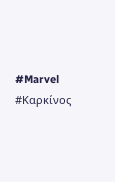#Marvel #Καρκίνος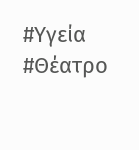#Υγεία #Θέατρο